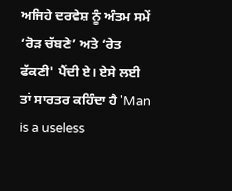ਅਜਿਹੇ ਦਰਵੇਸ਼ ਨੂੰ ਅੰਤਮ ਸਮੇਂ ‘ਰੋੜ ਚੱਬਣੇ’ ਅਤੇ ‘ਰੇਤ ਫੱਕਣੀ' ਪੈਂਦੀ ਏ। ਏਸੇ ਲਈ ਤਾਂ ਸਾਰਤਰ ਕਹਿੰਦਾ ਹੈ 'Man is a useless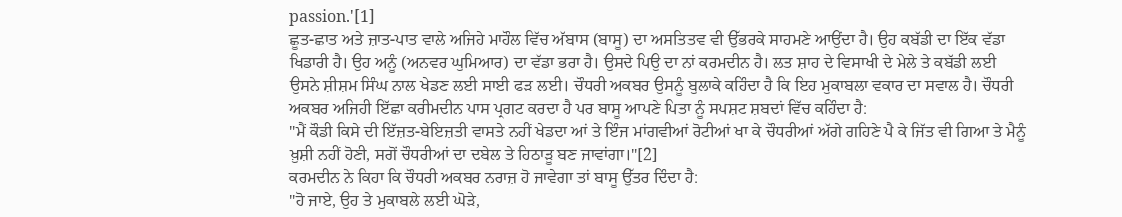passion.'[1]
ਛੂਤ-ਛਾਤ ਅਤੇ ਜ਼ਾਤ-ਪਾਤ ਵਾਲੇ ਅਜਿਹੇ ਮਾਹੌਲ ਵਿੱਚ ਅੱਬਾਸ (ਬਾਸੂ) ਦਾ ਅਸਤਿਤਵ ਵੀ ਉੱਭਰਕੇ ਸਾਹਮਣੇ ਆਉਂਦਾ ਹੈ। ਉਹ ਕਬੱਡੀ ਦਾ ਇੱਕ ਵੱਡਾ ਖਿਡਾਰੀ ਹੈ। ਉਹ ਅਨੂੰ (ਅਨਵਰ ਘੁਮਿਆਰ) ਦਾ ਵੱਡਾ ਭਰਾ ਹੈ। ਉਸਦੇ ਪਿਉ ਦਾ ਨਾਂ ਕਰਮਦੀਨ ਹੈ। ਲਤ ਸ਼ਾਹ ਦੇ ਵਿਸਾਖੀ ਦੇ ਮੇਲੇ ਤੇ ਕਬੱਡੀ ਲਈ ਉਸਨੇ ਸ਼ੀਸ਼ਮ ਸਿੰਘ ਨਾਲ ਖੇਡਣ ਲਈ ਸਾਈ ਫੜ ਲਈ। ਚੌਧਰੀ ਅਕਬਰ ਉਸਨੂੰ ਬੁਲਾਕੇ ਕਹਿੰਦਾ ਹੈ ਕਿ ਇਹ ਮੁਕਾਬਲਾ ਵਕਾਰ ਦਾ ਸਵਾਲ ਹੈ। ਚੌਧਰੀ ਅਕਬਰ ਅਜਿਹੀ ਇੱਛਾ ਕਰੀਮਦੀਨ ਪਾਸ ਪ੍ਰਗਟ ਕਰਦਾ ਹੈ ਪਰ ਬਾਸੂ ਆਪਣੇ ਪਿਤਾ ਨੂੰ ਸਪਸ਼ਟ ਸ਼ਬਦਾਂ ਵਿੱਚ ਕਹਿੰਦਾ ਹੈ:
"ਮੈਂ ਕੌਡੀ ਕਿਸੇ ਦੀ ਇੱਜ਼ਤ-ਬੇਇਜ਼ਤੀ ਵਾਸਤੇ ਨਹੀਂ ਖੇਡਦਾ ਆਂ ਤੇ ਇੰਜ ਮਾਂਗਵੀਆਂ ਰੋਟੀਆਂ ਖਾ ਕੇ ਚੌਧਰੀਆਂ ਅੱਗੇ ਗਹਿਣੇ ਪੈ ਕੇ ਜਿੱਤ ਵੀ ਗਿਆ ਤੇ ਮੈਨੂੰ ਖ਼ੁਸ਼ੀ ਨਹੀਂ ਹੋਣੀ, ਸਗੋਂ ਚੌਧਰੀਆਂ ਦਾ ਦਬੇਲ ਤੇ ਹਿਠਾੜੂ ਬਣ ਜਾਵਾਂਗਾ।"[2]
ਕਰਮਦੀਨ ਨੇ ਕਿਹਾ ਕਿ ਚੌਧਰੀ ਅਕਬਰ ਨਰਾਜ਼ ਹੋ ਜਾਵੇਗਾ ਤਾਂ ਬਾਸੂ ਉੱਤਰ ਦਿੰਦਾ ਹੈ:
"ਹੋ ਜਾਏ, ਉਹ ਤੇ ਮੁਕਾਬਲੇ ਲਈ ਘੋੜੇ,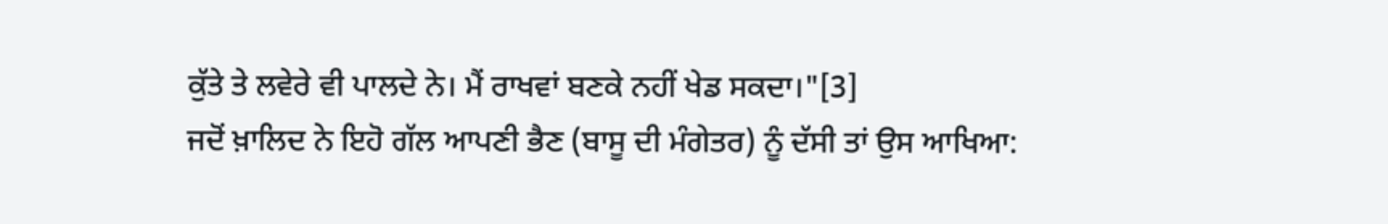ਕੁੱਤੇ ਤੇ ਲਵੇਰੇ ਵੀ ਪਾਲਦੇ ਨੇ। ਮੈਂ ਰਾਖਵਾਂ ਬਣਕੇ ਨਹੀਂ ਖੇਡ ਸਕਦਾ।"[3]
ਜਦੋਂ ਖ਼ਾਲਿਦ ਨੇ ਇਹੋ ਗੱਲ ਆਪਣੀ ਭੈਣ (ਬਾਸੂ ਦੀ ਮੰਗੇਤਰ) ਨੂੰ ਦੱਸੀ ਤਾਂ ਉਸ ਆਖਿਆ: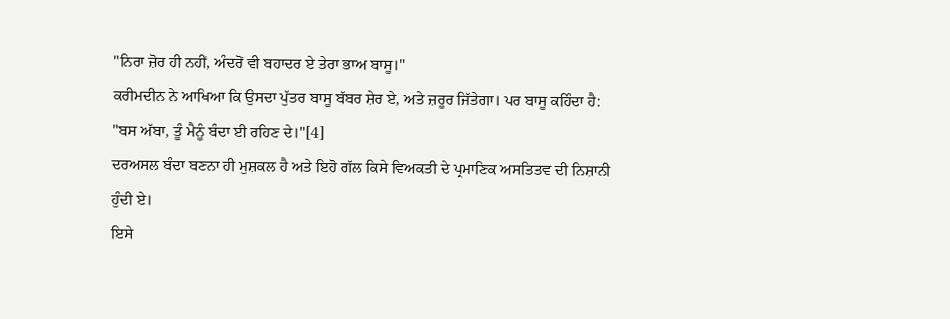"ਨਿਰਾ ਜ਼ੋਰ ਹੀ ਨਹੀਂ, ਅੰਦਰੋਂ ਵੀ ਬਹਾਦਰ ਏ ਤੇਰਾ ਭਾਅ ਬਾਸੂ।"
ਕਰੀਮਦੀਨ ਨੇ ਆਖਿਆ ਕਿ ਉਸਦਾ ਪੁੱਤਰ ਬਾਸੂ ਬੱਬਰ ਸ਼ੇਰ ਏ, ਅਤੇ ਜ਼ਰੂਰ ਜਿੱਤੇਗਾ। ਪਰ ਬਾਸੂ ਕਹਿੰਦਾ ਹੈ:
"ਬਸ ਅੱਬਾ, ਤੂੰ ਮੈਨੂੰ ਬੰਦਾ ਈ ਰਹਿਣ ਦੇ।"[4]
ਦਰਅਸਲ ਬੰਦਾ ਬਣਨਾ ਹੀ ਮੁਸ਼ਕਲ ਹੈ ਅਤੇ ਇਹੋ ਗੱਲ ਕਿਸੇ ਵਿਅਕਤੀ ਦੇ ਪ੍ਰਮਾਣਿਕ ਅਸਤਿਤਵ ਦੀ ਨਿਸ਼ਾਨੀ ਹੁੰਦੀ ਏ।
ਇਸੇ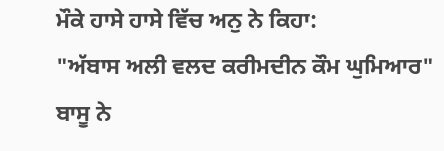ਮੌਕੇ ਹਾਸੇ ਹਾਸੇ ਵਿੱਚ ਅਨੁ ਨੇ ਕਿਹਾ:
"ਅੱਬਾਸ ਅਲੀ ਵਲਦ ਕਰੀਮਦੀਨ ਕੌਮ ਘੁਮਿਆਰ"
ਬਾਸੂ ਨੇ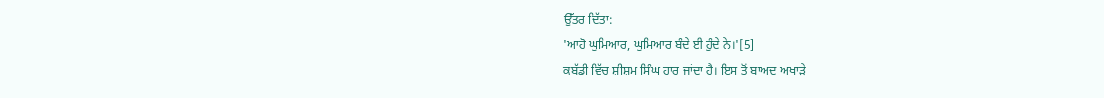ਉੱਤਰ ਦਿੱਤਾ:
'ਆਹੋ ਘੁਮਿਆਰ, ਘੁਮਿਆਰ ਬੰਦੇ ਈ ਹੁੰਦੇ ਨੇ।'[5]
ਕਬੱਡੀ ਵਿੱਚ ਸ਼ੀਸ਼ਮ ਸਿੰਘ ਹਾਰ ਜਾਂਦਾ ਹੈ। ਇਸ ਤੋਂ ਬਾਅਦ ਅਖਾੜੇ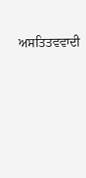ਅਸਤਿਤਵਵਾਦੀ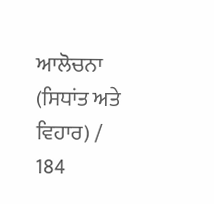ਆਲੋਚਨਾ (ਸਿਧਾਂਤ ਅਤੇ ਵਿਹਾਰ) / 184